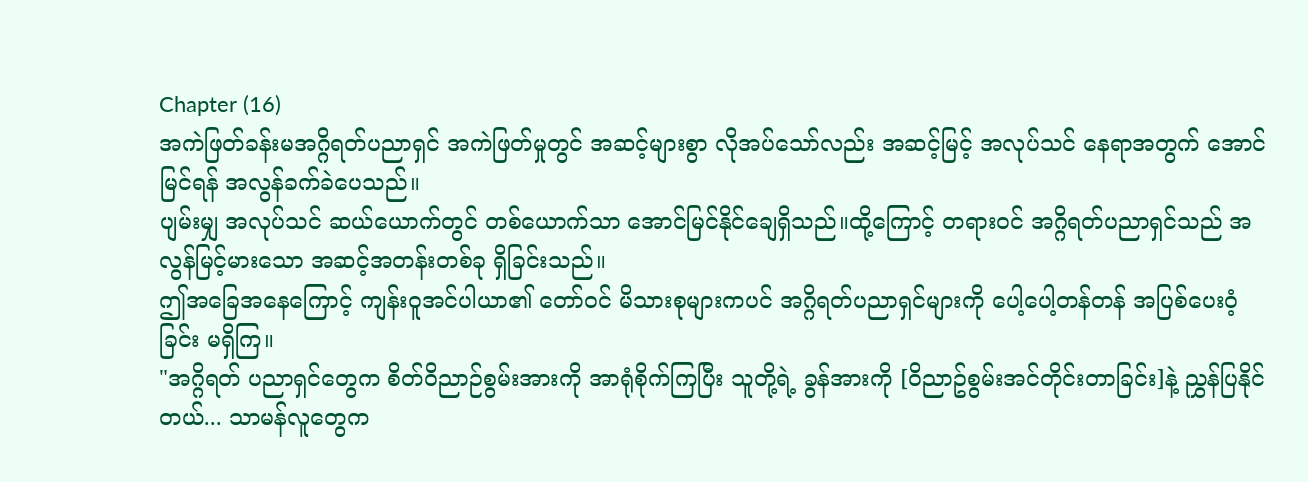Chapter (16)
အကဲဖြတ်ခန်းမအဂ္ဂိရတ်ပညာရှင် အကဲဖြတ်မှုတွင် အဆင့်များစွာ လိုအပ်သော်လည်း အဆင့်မြင့် အလုပ်သင် နေရာအတွက် အောင်မြင်ရန် အလွန်ခက်ခဲပေသည်။
ပျမ်းမျှ အလုပ်သင် ဆယ်ယောက်တွင် တစ်ယောက်သာ အောင်မြင်နိုင်ချေရှိသည်။ထို့ကြောင့် တရားဝင် အဂ္ဂိရတ်ပညာရှင်သည် အလွန်မြင့်မားသော အဆင့်အတန်းတစ်ခု ရှိခြင်းသည်။
ဤအခြေအနေကြောင့် ကျန်းဝူအင်ပါယာ၏ တော်ဝင် မိသားစုများကပင် အဂ္ဂိရတ်ပညာရှင်များကို ပေါ့ပေါ့တန်တန် အပြစ်ပေးဝံ့ခြင်း မရှိကြ။
"အဂ္ဂိရတ် ပညာရှင်တွေက စိတ်ဝိညာဉ်စွမ်းအားကို အာရုံစိုက်ကြပြီး သူတို့ရဲ့ ခွန်အားကို [ဝိညာဥ်စွမ်းအင်တိုင်းတာခြင်း]နဲ့ ညွှန်ပြနိုင်တယ်... သာမန်လူတွေက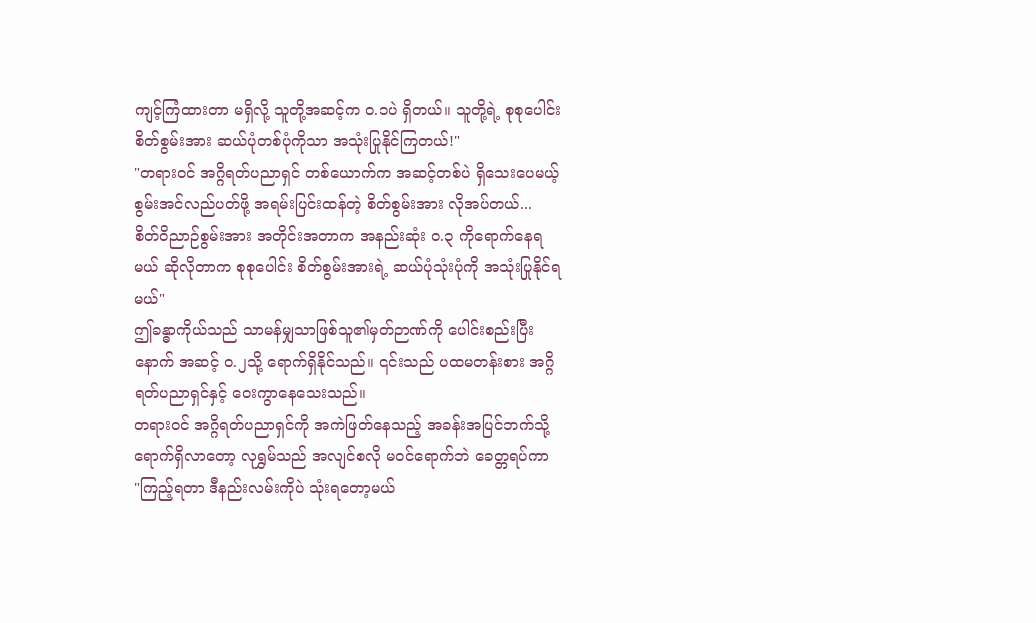ကျင့်ကြံထားတာ မရှိလို့ သူတို့အဆင့်က ၀.၁ပဲ ရှိတယ်။ သူတို့ရဲ့ စုစုပေါင်း စိတ်စွမ်းအား ဆယ်ပုံတစ်ပုံကိုသာ အသုံးပြုနိုင်ကြတယ်!"
"တရားဝင် အဂ္ဂိရတ်ပညာရှင် တစ်ယောက်က အဆင့်တစ်ပဲ ရှိသေးပေမယ့် စွမ်းအင်လည်ပတ်ဖို့ အရမ်းပြင်းထန်တဲ့ စိတ်စွမ်းအား လိုအပ်တယ်... စိတ်ဝိညာဉ်စွမ်းအား အတိုင်းအတာက အနည်းဆုံး ၀.၃ ကိုရောက်နေရမယ် ဆိုလိုတာက စုစုပေါင်း စိတ်စွမ်းအားရဲ့ ဆယ်ပုံသုံးပုံကို အသုံးပြုနိုင်ရမယ်"
ဤခန္ဓာကိုယ်သည် သာမန်မျှသာဖြစ်သူ၏မှတ်ဉာဏ်ကို ပေါင်းစည်းပြီးနောက် အဆင့် ၀.၂သို့ ရောက်ရှိနိုင်သည်။ ၎င်းသည် ပထမတန်းစား အဂ္ဂိရတ်ပညာရှင်နှင့် ဝေးကွာနေသေးသည်။
တရားဝင် အဂ္ဂိရတ်ပညာရှင်ကို အကဲဖြတ်နေသည့် အခန်းအပြင်ဘက်သို့ ရောက်ရှိလာတော့ လုရွှမ်သည် အလျင်စလို မ၀င်ရောက်ဘဲ ခေတ္တရပ်ကာ
"ကြည့်ရတာ ဒီနည်းလမ်းကိုပဲ သုံးရတော့မယ်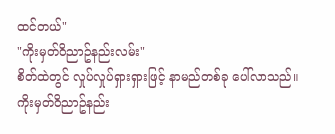ထင်တယ်"
"ကိုးမှတ်ဝိညာဥ်နည်းလမ်း"
စိတ်ထဲတွင် လှုပ်လှုပ်ရှားရှားဖြင့် နာမည်တစ်ခု ပေါ်လာသည်။
ကိုးမှတ်ဝိညာဥ်နည်း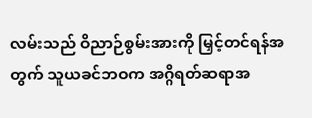လမ်းသည် ဝိညာဉ်စွမ်းအားကို မြှင့်တင်ရန်အတွက် သူယခင်ဘဝက အဂ္ဂိရတ်ဆရာအ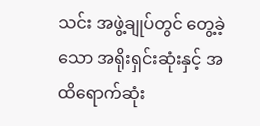သင်း အဖွဲ့ချုပ်တွင် တွေ့ခဲ့သော အရိုးရှင်းဆုံးနှင့် အထိရောက်ဆုံး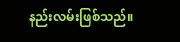နည်းလမ်းဖြစ်သည်။